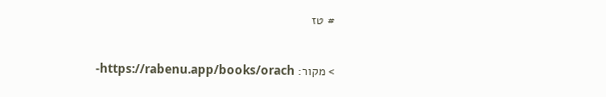# טז

> מקור: https://rabenu.app/books/orach-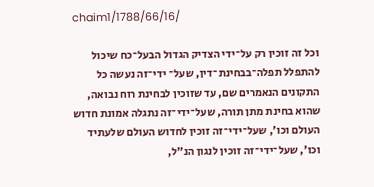chaim1/1788/66/16/

וכל זה זוכין רק על־ידי הצדיק הגדול הבעל־כח שיכול להתפלל תפלה־בבחינת־דין, שעל־ ידי־זה נעשה כל התקונים הנאמרים שם, עד שזוכין לבחינת רוח נבואה, שהוא בחינת מתן תורה, שעל־ידי־זה נתגלה אמונת חדוש העולם וכו', שעל־ידי־זה זוכין לחדוש העולם שלעתיד וכו', שעל־ידי־זה זוכין לנגון הנ"ל,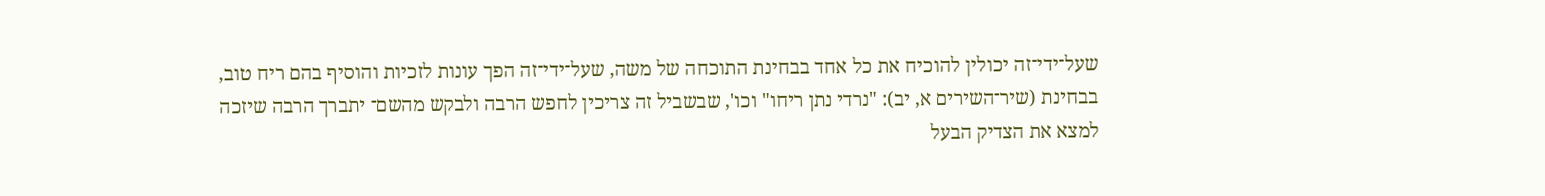שעל־ידי־זה יכולין להוכיח את כל אחד בבחינת התוכחה של משה, שעל־ידי־זה הפך עו‍נות לזכיות והוסיף בהם ריח טוב, בבחינת (שיר־השירים א, יב): "נרדי נתן ריחו" וכו', שבשביל זה צריכין לחפש הרבה ולבקש מהשם־ יתברך הרבה שיזכה למצא את הצדיק הבעל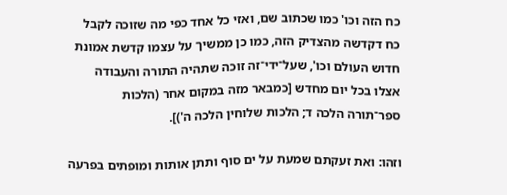כח הזה וכו' כמו שכתוב שם, ואזי כל אחד כפי מה שזוכה לקבל כח דקדשה מהצדיק הזה, כמו כן ממשיך על עצמו קדשת אמונת חדוש העולם וכו', שעל־ידי־זה זוכה שתהיה התורה והעבודה אצלו בכל יום מחדש [כמבאר מזה במקום אחר (הלכות ספר־תורה הלכה ד; הלכות שלוחין הלכה ה')].

וזהו: ואת זעקתם שמעת על ים סוף ותתן אותות ומופתים בפרעה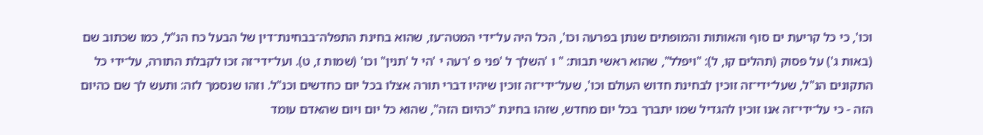וכו', כי כל קריעת ים סוף והאותות והמופתים שנתן בפרעה וכו', הכל היה על־ידי המטה־עז, שהוא בחינת התפלה־בבחינת־דין של הבעל כח הנ"ל, כמו שכתוב שם (באות ג') על פסוק (תהלים קו, ל): "ויפלל", שהוא ראשי תבות: " ו 'השלך ל 'פני פ 'רעה י 'הי ל 'תנין" וכו' (שמות ז, ט). ועל־ידי־זה זכו לקבלת התורה, על־ידי כל התקונים הנ"ל, שעל־ידי־זה זוכין לבחינת חדוש העולם וכו', שעל־ידי־זה זוכין שיהיו דברי תורה אצלו בכל יום כחדשים וכנ"ל. וזהו שנסמך לזה: ותעש לך שם כהיום הזה - כי על־ידי־זה אנו זוכין להגדיל שמו יתברך בכל יום מחדש, שזהו בחינת "כהיום הזה", שהוא כל יום ויום שהאדם עומד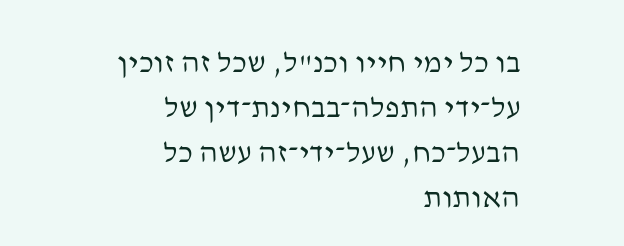בו כל ימי חייו וכנ"ל, שכל זה זוכין על־ידי התפלה־בבחינת־דין של הבעל־כח, שעל־ידי־זה עשה כל האותות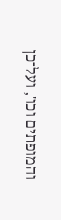והמופתים וכו', ועל־כן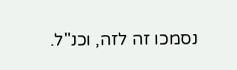נסמכו זה לזה, וכנ"ל.